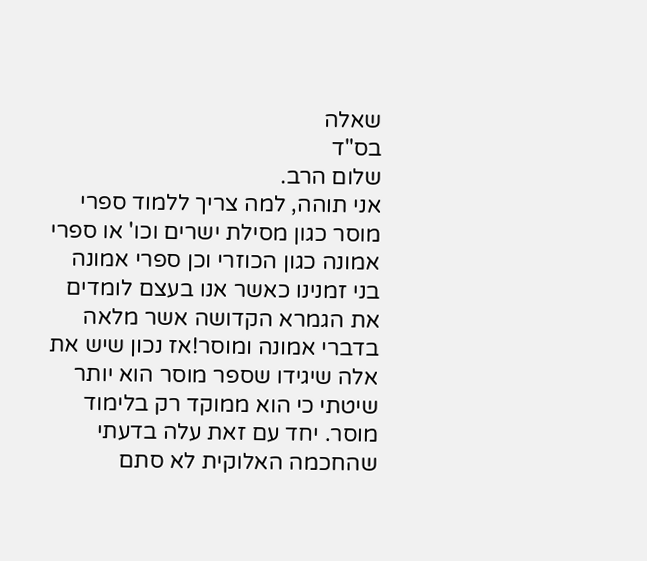שאלה
בס"ד
שלום הרב.
אני תוהה, למה צריך ללמוד ספרי מוסר כגון מסילת ישרים וכו' או ספרי אמונה כגון הכוזרי וכן ספרי אמונה בני זמנינו כאשר אנו בעצם לומדים את הגמרא הקדושה אשר מלאה בדברי אמונה ומוסר!אז נכון שיש את אלה שיגידו שספר מוסר הוא יותר שיטתי כי הוא ממוקד רק בלימוד מוסר. יחד עם זאת עלה בדעתי שהחכמה האלוקית לא סתם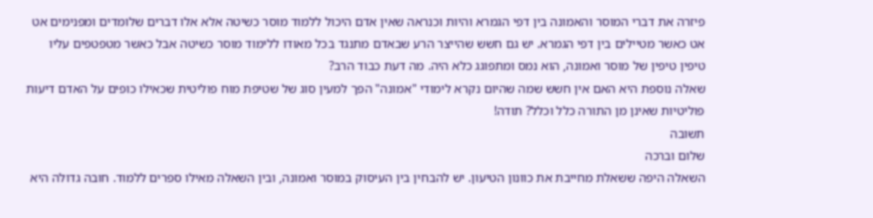פיזרה את דברי המוסר והאמונה בין דפי הגמרא והיות וכנראה שאין אדם היכול ללמוד מוסר כשיטה אלא אלו דברים שלומדים ומפנימים אט אט כאשר מטיילים בין דפי הגמרא. יש גם חשש שהייצר הרע שבאדם מתנגד בכל מאודו ללימוד מוסר כשיטה אבל כאשר מטפטפים עליו טיפין טיפין של מוסר ואמונה, הוא נמס ומתפוגג כלא היה. מה דעת כבוד הרב?
שאלה נוספת היא האם אין חשש שמה שהיום נקרא לימודי "אמונה" הפך למעין סוג של שטיפת מוח פוליטית שכאילו כופים על האדם דיעות פוליטיות שאינן מן התורה כלל וכלל? תודה!
תשובה
שלום וברכה
השאלה היפה ששאלת מחייבת את כוונון הטיעון. יש להבחין בין העיסוק במוסר ואמונה, ובין השאלה מאילו ספרים ללמוד. חובה גדולה היא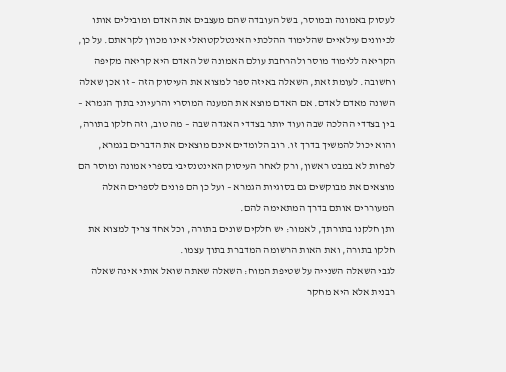לעסוק באמונה ובמוסר, בשל העובדה שהם מעצבים את האדם ומובילים אותו לכיוונים עילאיים שהלימוד ההלכתי האינטלקטואלי אינו מכוון לקראתם. על כן, הקריאה ללימוד מוסר ולהרחבת עולם האמונה של האדם היא קריאה מקיפה וחשובה. לעומת זאת, השאלה באיזה ספר למצוא את העיסוק הזה – זו אכן שאלה השונה מאדם לאדם. אם האדם מוצא את המענה המוסרי והרעיוני בתוך הגמרא – בין בצדדי ההלכה שבה ועוד יותר בצדדי האגדה שבה – מה טוב, וזה חלקו בתורה, והוא יכול להמשיך בדרך זו. רוב הלומדים אינם מוצאים את הדברים בגמרא, לפחות לא במבט ראשון, ורק לאחר העיסוק האינטנסיבי בספרי אמונה ומוסר הם מוצאים את מבוקשים גם בסוגיות הגמרא – ועל כן הם פונים לספרים האלה המעוררים אותם בדרך המתאימה להם.
ותן חלקנו בתורתך, לאמור: יש חלקים שונים בתורה, וכל אחד צריך למצוא את חלקו בתורה, ואת האות הרשומה המדברת בתוך עצמו.
לגבי השאלה השנייה על שטיפת המוח: השאלה שאתה שואל אותי אינה שאלה רבנית אלא היא מחקר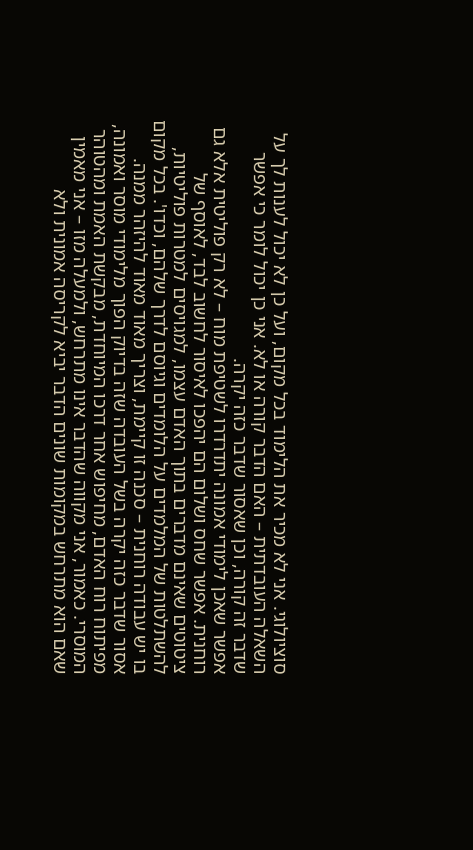סוציולוגי. אני לא מכיר את הלימוד בכל מקום, ועל כן לא יכול לענות לך על השאלה העובדתית – האם הדבר קורה או לא. אני כן יכול לומר כי אפשר שדבר זה קורה, וכן שאסור שדבר כזה יקרה.
אפשר שאכן לימודי אמונה יתדרדרו לשטיפת מוח – לא רק פוליטית אלא גם רוחנית. אפשר שחס ושלום הם יהפכו לאיסור לחשוב לבד, לאוסף של ציטוטים שאינם מדברים בתוך האדם עצמו, למגויסים למטרות פוליטיות, להשתלטות של המלמדים על הלומדים וגיוסם לדרך שלהם, וכדו'. בכל מקום בו יש עבודה רוחנית – סכנה זו קיימת, וצריך מאוד מאוד להיזהר ממנה.
אסור שדבר כזה יקרה בשל העובדה שזה בדיוק הפוך מלימודי מוסר ואמונה, מפיתוח רוח האדם, מחיפוש אחר דרכו המיוחדת, מבקשת האמת ומהטוהר המוסרי. כאמור, אני מקווה שהדבר אינו מתרחש, ולמעלה מזו – אני מאמין שאם הוא מתרחש במקומות שונים הדבר יביא לקריסה אמונית ולא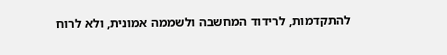להתקדמות, לרידוד המחשבה ולשממה אמונית, ולא לרוח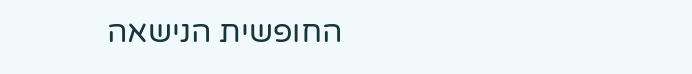החופשית הנישאה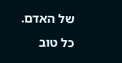של האדם.
כל טוב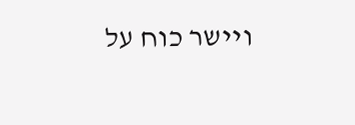ויישר כוח על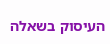העיסוק בשאלה